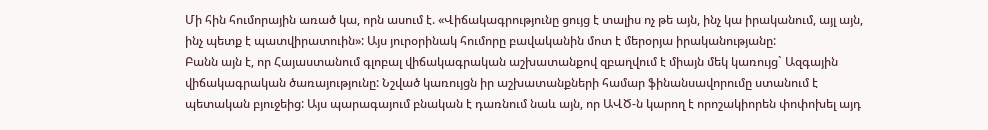Մի հին հումորային առած կա, որն ասում է. «Վիճակագրությունը ցույց է տալիս ոչ թե այն, ինչ կա իրականում, այլ այն, ինչ պետք է պատվիրատուին»: Այս յուրօրինակ հումորը բավականին մոտ է մերօրյա իրականությանը:
Բանն այն է, որ Հայաստանում գլոբալ վիճակագրական աշխատանքով զբաղվում է միայն մեկ կառույց` Ազգային վիճակագրական ծառայությունը: Նշված կառույցն իր աշխատանքների համար ֆինանսավորումը ստանում է պետական բյուջեից: Այս պարագայում բնական է դառնում նաև այն, որ ԱՎԾ-ն կարող է որոշակիորեն փոփոխել այդ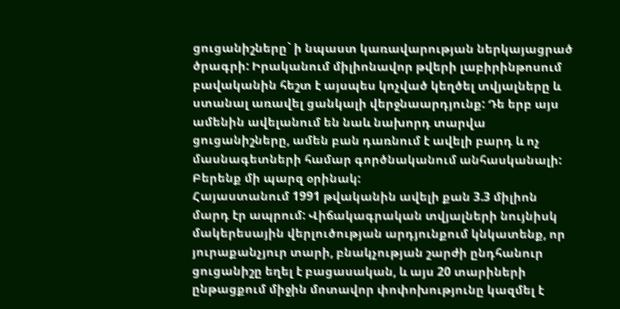ցուցանիշները` ի նպաստ կառավարության ներկայացրած ծրագրի: Իրականում միլիոնավոր թվերի լաբիրինթոսում բավականին հեշտ է այսպես կոչված կեղծել տվյալները և ստանալ առավել ցանկալի վերջնաարդյունք: Դե երբ այս ամենին ավելանում են նաև նախորդ տարվա ցուցանիշները, ամեն բան դառնում է ավելի բարդ և ոչ մասնագետների համար գործնականում անհասկանալի: Բերենք մի պարզ օրինակ:
Հայաստանում 1991 թվականին ավելի քան 3.3 միլիոն մարդ էր ապրում: Վիճակագրական տվյալների նույնիսկ մակերեսային վերլուծության արդյունքում կնկատենք, որ յուրաքանչյուր տարի, բնակչության շարժի ընդհանուր ցուցանիշը եղել է բացասական, և այս 20 տարիների ընթացքում միջին մոտավոր փոփոխությունը կազմել է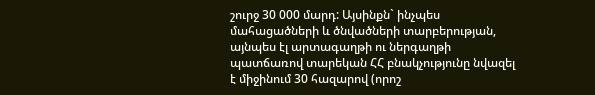շուրջ 30 000 մարդ: Այսինքն` ինչպես մահացածների և ծնվածների տարբերության, այնպես էլ արտագաղթի ու ներգաղթի պատճառով տարեկան ՀՀ բնակչությունը նվազել է միջինում 30 հազարով (որոշ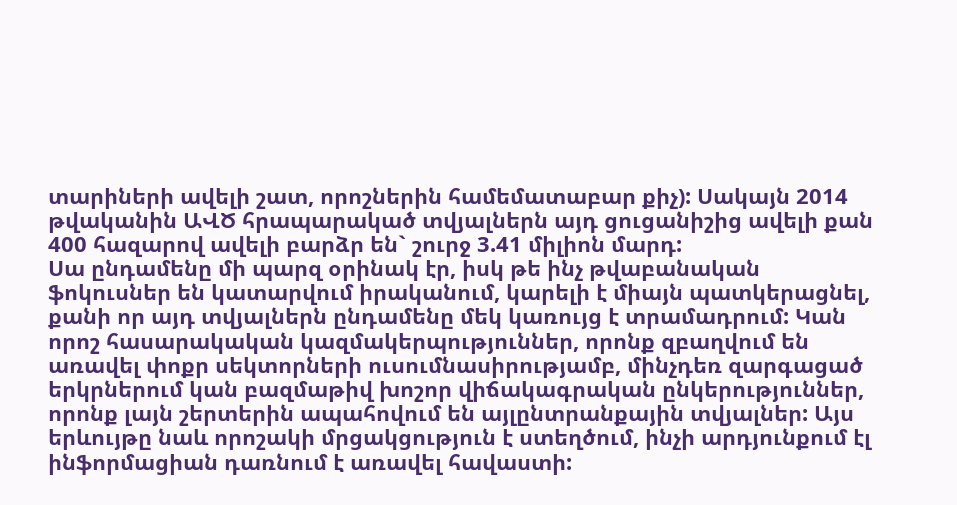տարիների ավելի շատ, որոշներին համեմատաբար քիչ): Սակայն 2014 թվականին ԱՎԾ հրապարակած տվյալներն այդ ցուցանիշից ավելի քան 400 հազարով ավելի բարձր են` շուրջ 3.41 միլիոն մարդ:
Սա ընդամենը մի պարզ օրինակ էր, իսկ թե ինչ թվաբանական ֆոկուսներ են կատարվում իրականում, կարելի է միայն պատկերացնել, քանի որ այդ տվյալներն ընդամենը մեկ կառույց է տրամադրում: Կան որոշ հասարակական կազմակերպություններ, որոնք զբաղվում են առավել փոքր սեկտորների ուսումնասիրությամբ, մինչդեռ զարգացած երկրներում կան բազմաթիվ խոշոր վիճակագրական ընկերություններ, որոնք լայն շերտերին ապահովում են այլընտրանքային տվյալներ: Այս երևույթը նաև որոշակի մրցակցություն է ստեղծում, ինչի արդյունքում էլ ինֆորմացիան դառնում է առավել հավաստի: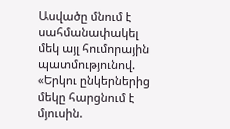Ասվածը մնում է սահմանափակել մեկ այլ հումորային պատմությունով.
«Երկու ընկերներից մեկը հարցնում է մյուսին.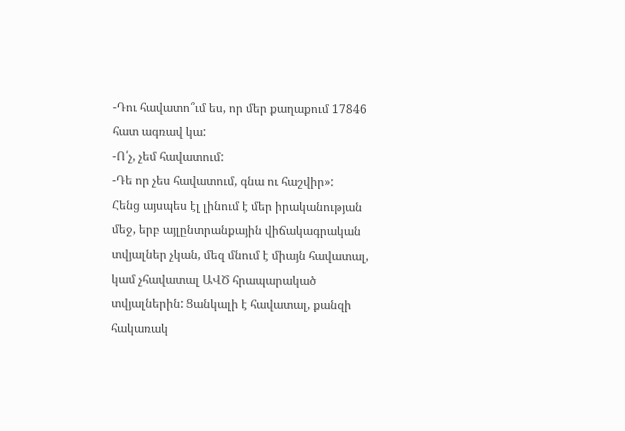-Դու հավատո՞ւմ ես, որ մեր քաղաքում 17846 հատ ագռավ կա:
-Ո՛չ, չեմ հավատում:
-Դե որ չես հավատում, գնա ու հաշվիր»:
Հենց այսպես էլ լինում է մեր իրականության մեջ, երբ այլընտրանքային վիճակագրական տվյալներ չկան, մեզ մնում է միայն հավատալ, կամ չհավատալ ԱՎԾ հրապարակած տվյալներին: Ցանկալի է հավատալ, քանզի հակառակ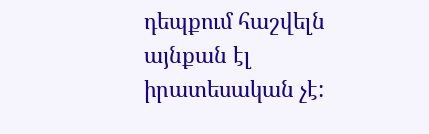դեպքում հաշվելն այնքան էլ իրատեսական չէ: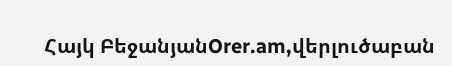Հայկ ԲեջանյանOrer.am,վերլուծաբան